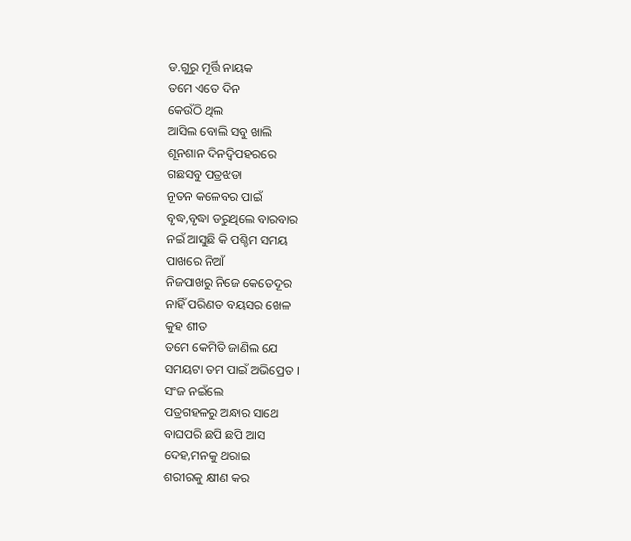ଡ.ଗୁରୁ ମୂର୍ତ୍ତି ନାୟକ
ତମେ ଏତେ ଦିନ
କେଉଁଠି ଥିଲ
ଆସିଲ ବୋଲି ସବୁ ଖାଲି
ଶୂନଶାନ ଦିନଦ୍ୱିପହରରେ
ଗଛସବୁ ପତ୍ରଝଡା
ନୂତନ କଳେବର ପାଇଁ
ବୃଦ୍ଧ,ବୃଦ୍ଧା ଡରୁଥିଲେ ବାରବାର
ନଇଁ ଆସୁଛି କି ପଶ୍ଚିମ ସମୟ
ପାଖରେ ନିଆଁ
ନିଜପାଖରୁ ନିଜେ କେତେଦୂର
ନାହିଁ ପରିଣତ ବୟସର ଖେଳ
କୁହ ଶୀତ
ତମେ କେମିତି ଜାଣିଲ ଯେ
ସମୟଟା ତମ ପାଇଁ ଅଭିପ୍ରେତ ।
ସଂଜ ନଇଁଲେ
ପତ୍ରଗହଳରୁ ଅନ୍ଧାର ସାଥେ
ବାଘପରି ଛପି ଛପି ଆସ
ଦେହ,ମନକୁ ଥରାଇ
ଶରୀରକୁ କ୍ଷୀଣ କର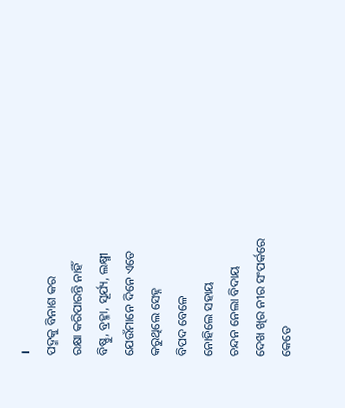।
ପଦ୍ମକୁ ବିନାଶ କର
ରକ୍ଷା କରିପାରନ୍ତି ନାହିଁ
ବିଷ୍ଣୁ, ବ୍ରହ୍ମା, ସୂର୍ଯ୍ୟ, ଲକ୍ଷ୍ମୀ
ଯେଉଁମାନେ ଦିନେ ଏତେ
କରୁଥିଲେ ସେହ୍ନ
ବିପଦ ବେଳେ
ନୋହିଲେ ସହାୟ
ଚନ୍ଦନ ନେଲା ବିଦାୟ
ଦେଖ ଖିର ନୀର ସଂପର୍କରେ
କେତେ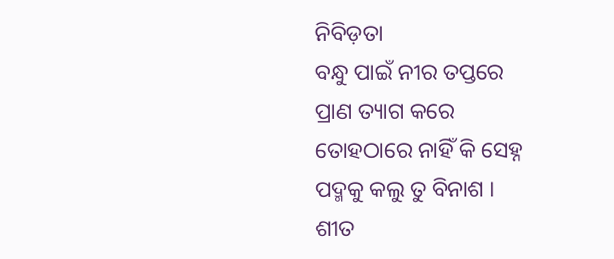ନିବିଡ଼ତା
ବନ୍ଧୁ ପାଇଁ ନୀର ତପ୍ତରେ
ପ୍ରାଣ ତ୍ୟାଗ କରେ
ତୋହଠାରେ ନାହିଁ କି ସେହ୍ନ
ପଦ୍ମକୁ କଲୁ ତୁ ବିନାଶ ।
ଶୀତ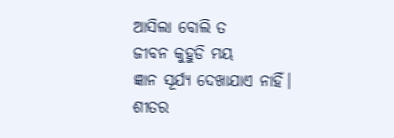ଆସିଲା ବୋଲି ତ
ଜୀବନ କୁହୁଡି ମୟ
ଜ୍ଞାନ ସୂର୍ଯ୍ୟ ଦେଖାଯାଏ ନାହିଁ।
ଶୀତର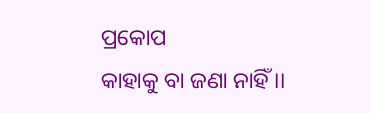ପ୍ରକୋପ
କାହାକୁ ବା ଜଣା ନାହିଁ ।।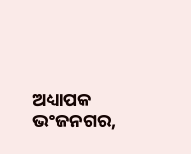ଅଧ୍ୟାପକ
ଭଂଜନଗର,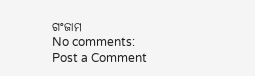ଗଂଜାମ
No comments:
Post a Comment